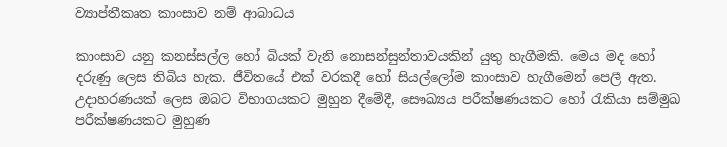ව්‍යාප්තීකෘත කාංසාව නම් ආබාධය

කාංසාව යනු කනස්සල්ල හෝ බියක් වැනි නොසන්සුන්තාවයකින් යුතු හැගීමකි. මෙය මද හෝ දරුණු ලෙස තිබිය හැක. ජීවිතයේ එක් වරකදී හෝ සියල්ලෝම කාංසාව හැගීමෙන් පෙලී ඇත. උදාහරණයක් ලෙස ඔබට විභාගයකට මුහුන දීමේදී, සෞඛ්‍යය පරීක්ෂණයකට හෝ රැකියා සම්මුඛ පරීක්ෂණයකට මුහුණ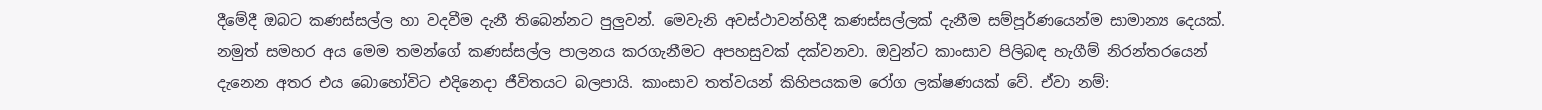දීමේදී ඔබට කණස්සල්ල හා වදවීම දැනී තිබෙන්නට පුලුවන්. මෙවැනි අවස්ථාවන්හිදී කණස්සල්ලක් දැනීම සම්පූර්ණයෙන්ම සාමාන්‍ය දෙයක්. නමුත් සමහර අය මෙම තමන්ගේ කණස්සල්ල පාලනය කරගැනීමට අපහසුවක් දක්වනවා. ඔවුන්ට කාංසාව පිලිබඳ හැගීම් නිරන්තරයෙන් දැනෙන අතර එය බොහෝවිට එදිනෙදා ජීවිතයට බලපායි. කාංසාව තත්වයන් කිහිපයකම රෝග ලක්ෂණයක් වේ. ඒවා නම්: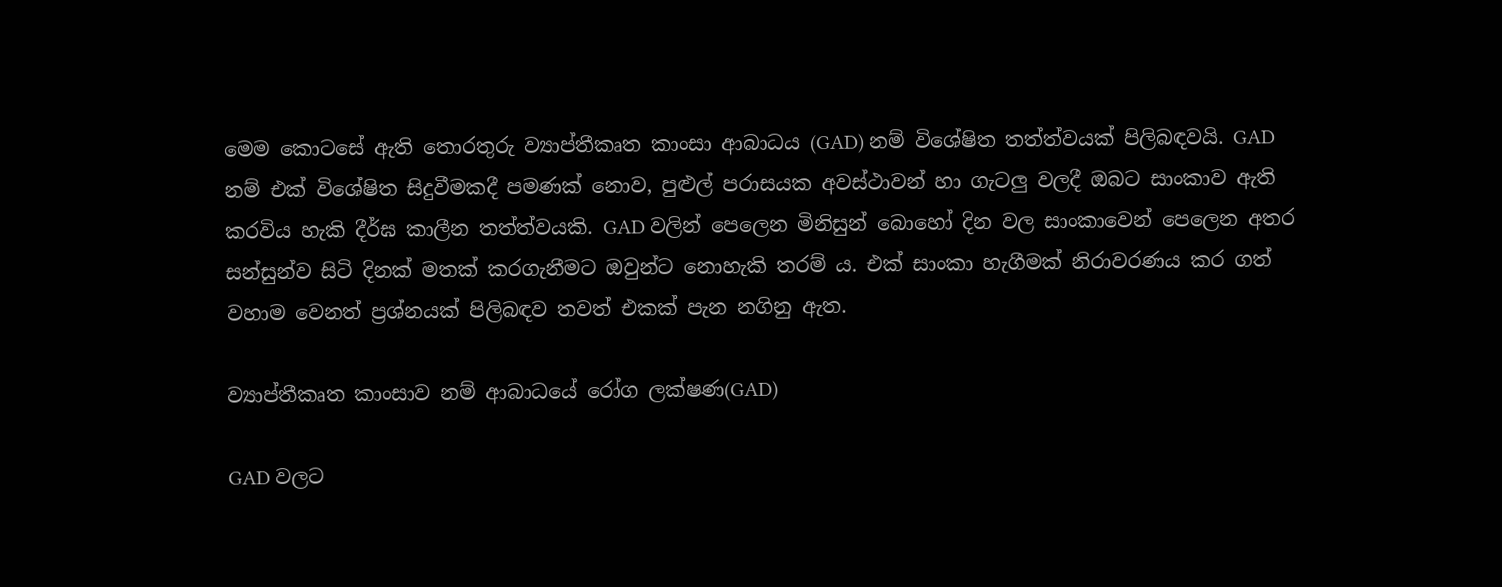මෙම කොටසේ ඇති තොරතුරු ව්‍යාප්තීකෘත කාංසා ආබාධය (GAD) නම් විශේෂිත තත්ත්වයක් පිලිබඳවයි. GAD නම් එක් විශේෂිත සිදුවීමකදී පමණක් නොව, පුළුල් පරාසයක අවස්ථාවන් හා ගැටලු වලදී ඔබට සාංකාව ඇති කරවිය හැකි දීර්ඝ කාලීන තත්ත්වයකි. GAD වලින් පෙලෙන මිනිසුන් බොහෝ දින වල සාංකාවෙන් පෙලෙන අතර සන්සුන්ව සිටි දිනක් මතක් කරගැනීමට ඔවුන්ට නොහැකි තරම්‍ ය. එක් සාංකා හැගීමක් නිරාවරණය කර ගත් වහාම වෙනත් ප්‍රශ්නයක් පිලිබඳව තවත් එකක් පැන නගිනු ඇත.

ව්‍යාප්තීකෘත කාංසාව නම් ආබාධයේ රෝග ලක්ෂණ(GAD)

GAD වලට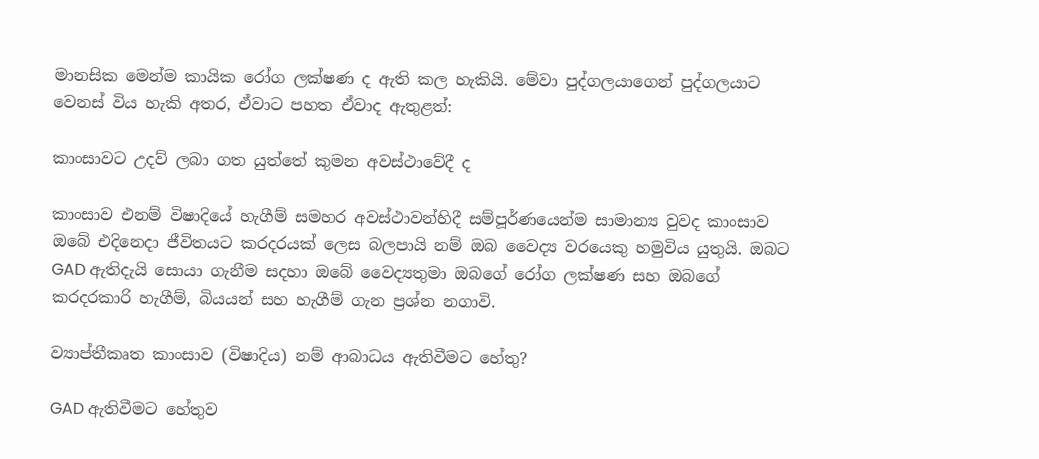මානසික මෙන්ම කායික රෝග ලක්ෂණ ද ඇති කල හැකියි. මේවා පුද්ගලයාගෙන් පුද්ගලයාට වෙනස් විය හැකි අතර, ඒවාට පහත ඒවාද ඇතුළත්:

කාංසාවට උදව් ලබා ගත යුත්තේ කුමන අවස්ථාවේදී ද

කාංසාව එනම් විෂාදියේ හැගීම් සමහර අවස්ථාවන්හිදී සම්පූර්ණයෙන්ම සාමාන්‍ය වුවද කාංසාව ඔබේ එදිනෙදා ජීවිතයට කරදරයක් ලෙස බලපායි නම් ඔබ වෛද්‍ය වරයෙකු හමුවිය යුතුයි. ඔබට GAD ඇතිදැයි සොයා ගැනීම සදහා ඔබේ වෛද්‍යතුමා ඔබගේ රෝග ලක්ෂණ සහ ඔබගේ කරදරකාරි හැගීම්, බියයන් සහ හැගීම් ගැන ප්‍රශ්න නගාවි.

ව්‍යාප්තීකෘත කාංසාව (විෂාදිය) නම් ආබාධය ඇතිවීමට හේතු?

GAD ඇතිවීමට හේතුව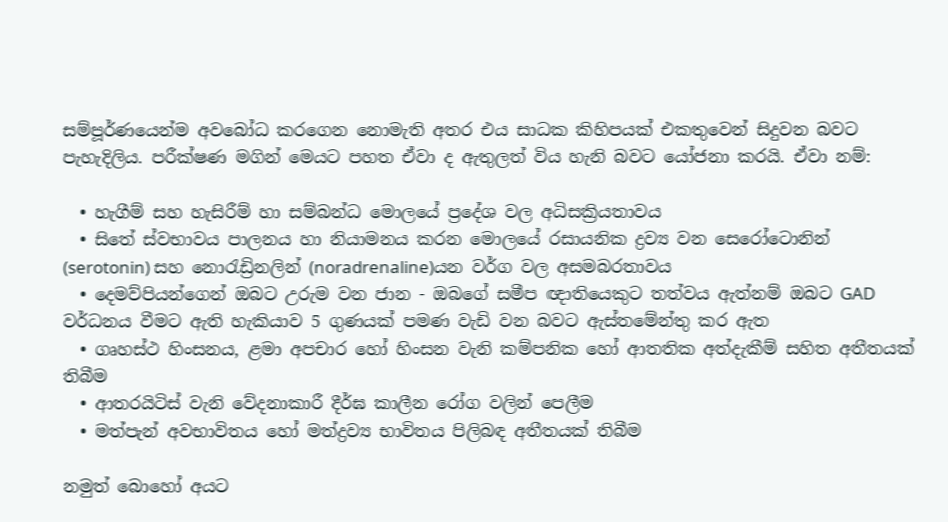සම්පූර්ණයෙන්ම අවබෝධ කරගෙන නොමැති අතර එය සාධක කිහිපයක් එකතුවෙන් සිදුවන බවට පැහැදිලිය. පරීක්ෂණ මගින් මෙයට පහත ඒවා ද ඇතුලත් විය හැනි බවට යෝජනා කරයි. ඒවා නම්:

  • හැගීම් සහ හැසිරීම් හා සම්බන්ධ මොලයේ ප්‍රදේශ වල අධිසක්‍රියතාවය
  • සිතේ ස්වභාවය පාලනය හා නියාමනය කරන මොලයේ රසායනික ද්‍රව්‍ය වන සෙරෝටොනින් (serotonin) සහ නොරැඩ්‍රිනලින් (noradrenaline)යන වර්ග වල අසමබරතාවය
  • දෙමව්පියන්ගෙන් ඔබට උරුම වන ජාන - ඔබගේ සමීප ඥාතියෙකුට තත්වය ඇත්නම් ඔබට GAD වර්ධනය වීමට ඇති හැකියාව 5 ගුණයක් පමණ වැඩි වන බවට ඇස්තමේන්තු කර ඇත
  • ගෘහස්ථ හිංසනය, ළමා අපචාර හෝ හිංසන වැනි කම්පනික හෝ ආතතික අත්දැකීම් සහිත අතීතයක් තිබීම
  • ආතරයිටිස් වැනි වේදනාකාරී දීර්ඝ කාලීන රෝග වලින් පෙලීම
  • මත්පැන් අවභාවිතය හෝ මත්ද්‍රව්‍ය භාවිතය පිලිබඳ අතීතයක් තිබීම

නමුත් බොහෝ අයට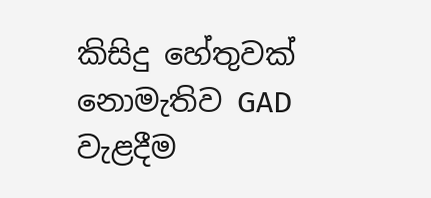කිසිදු හේතුවක් නොමැතිව GAD වැළදීම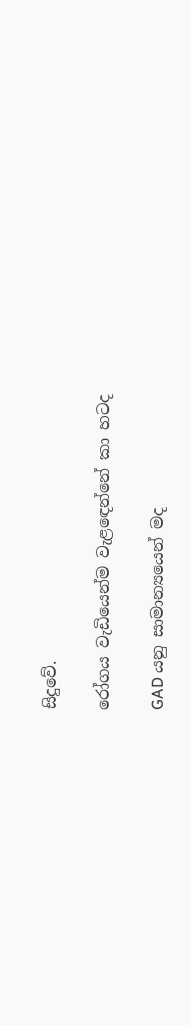සිදුවේ.

රෝගය වැඩියෙන්ම වැළඳෙන්නේ කා හටද

GAD යනු සාමාන්‍යයෙන් මද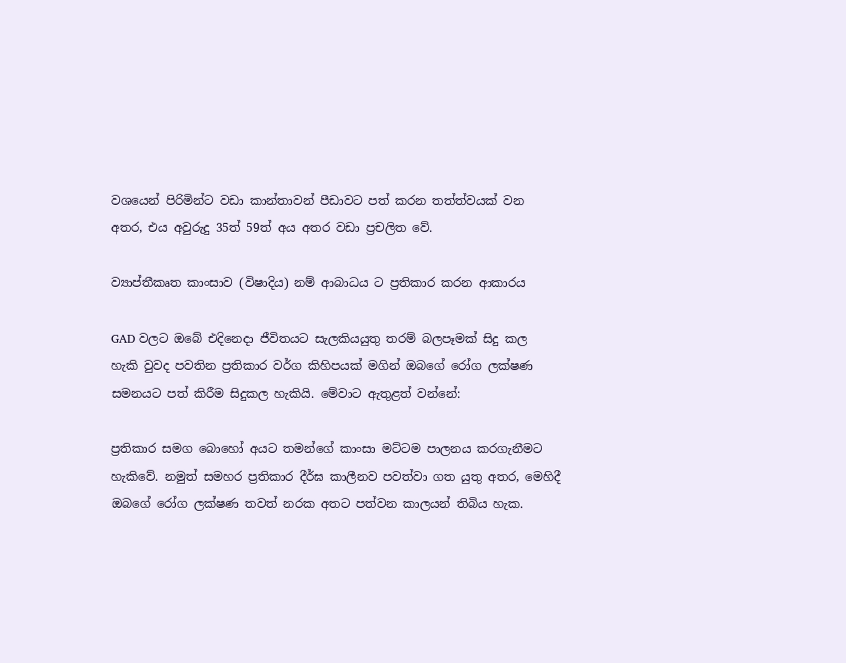වශයෙන් පිරිමින්ට වඩා කාන්තාවන් පීඩාවට පත් කරන තත්ත්වයක් වන අතර, එය අවුරුදු 35ත් 59ත් අය අතර වඩා ප්‍රචලිත වේ.

ව්‍යාප්තීකෘත කාංසාව (විෂාදිය) නම් ආබාධය ට ප්‍රතිකාර කරන ආකාරය

GAD වලට ඔබේ එදිනෙදා ජීවිතයට සැලකියයුතු තරම් බලපෑමක් සිදු කල හැකි වුවද පවතින ප්‍රතිකාර වර්ග කිහිපයක් මගින් ඔබගේ රෝග ලක්ෂණ සමනයට පත් කිරීම සිදුකල හැකියි. මේවාට ඇතුළත් වන්නේ:

ප්‍රතිකාර සමග බොහෝ අයට තමන්ගේ කාංසා මට්ටම පාලනය කරගැනීමට හැකිවේ. නමුත් සමහර ප්‍රතිකාර දීර්ඝ කාලීනව පවත්වා ගත යුතු අතර, මෙහිදී ඔබගේ රෝග ලක්ෂණ තවත් නරක අතට පත්වන කාලයන් තිබිය හැක.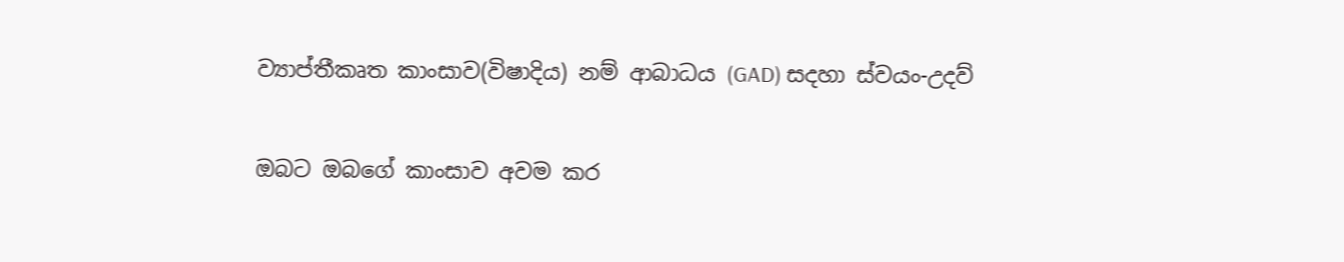ව්‍යාප්තීකෘත කාංසාව(විෂාදිය) නම් ආබාධය (GAD) සදහා ස්වයං-උදව්

ඔබට ඔබගේ කාංසාව අවම කර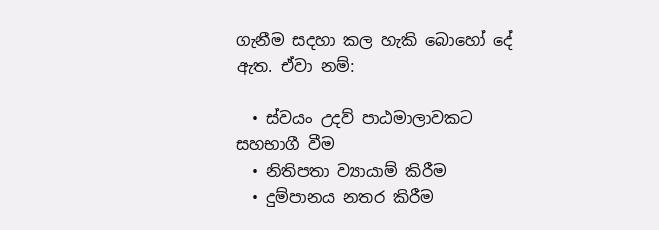ගැනීම සදහා කල හැකි බොහෝ දේ ඇත. ඒවා නම්:

  • ස්වයං උදව් පාඨමාලාවකට සහභාගී වීම
  • නිතිපතා ව්‍යායාම් කිරීම
  • දුම්පානය නතර කිරීම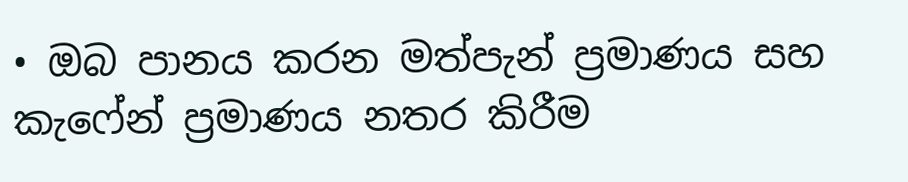• ඔබ පානය කරන මත්පැන් ප්‍රමාණය සහ කැෆේන් ප්‍රමාණය නතර කිරීම